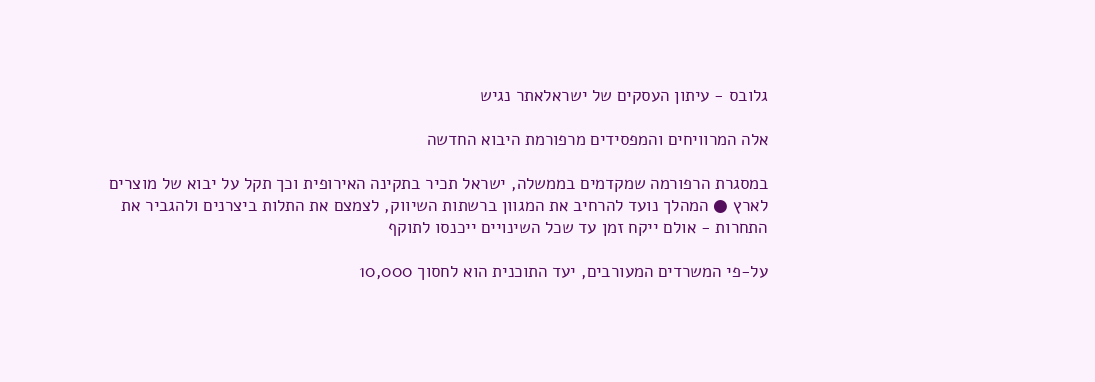גלובס - עיתון העסקים של ישראלאתר נגיש

אלה המרוויחים והמפסידים מרפורמת היבוא החדשה

במסגרת הרפורמה שמקדמים בממשלה, ישראל תכיר בתקינה האירופית וכך תקל על יבוא של מוצרים לארץ ● המהלך נועד להרחיב את המגוון ברשתות השיווק, לצמצם את התלות ביצרנים ולהגביר את התחרות - אולם ייקח זמן עד שכל השינויים ייכנסו לתוקף

על-פי המשרדים המעורבים, יעד התוכנית הוא לחסוך 10,000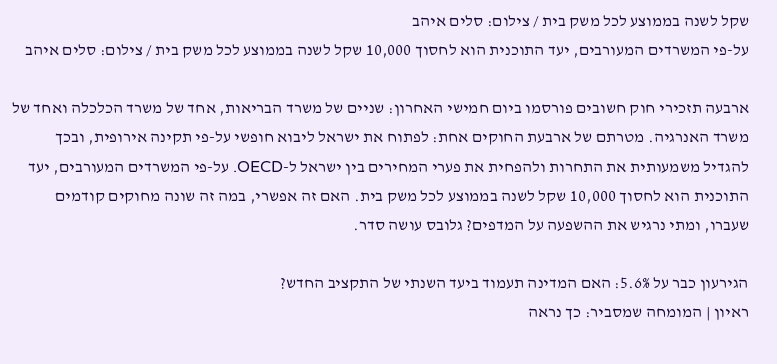שקל לשנה בממוצע לכל משק בית / צילום: סלים איהב
על-פי המשרדים המעורבים, יעד התוכנית הוא לחסוך 10,000 שקל לשנה בממוצע לכל משק בית / צילום: סלים איהב

ארבעה תזכירי חוק חשובים פורסמו ביום חמישי האחרון: שניים של משרד הבריאות, אחד של משרד הכלכלה ואחד של משרד האנרגיה. מטרתם של ארבעת החוקים אחת: לפתוח את ישראל ליבוא חופשי על-פי תקינה אירופית, ובכך להגדיל משמעותית את התחרות ולהפחית את פערי המחירים בין ישראל ל-OECD. על-פי המשרדים המעורבים, יעד התוכנית הוא לחסוך 10,000 שקל לשנה בממוצע לכל משק בית. האם זה אפשרי, במה זה שונה מחוקים קודמים שעברו, ומתי נרגיש את ההשפעה על המדפים? גלובס עושה סדר.

הגירעון כבר על 5.6%: האם המדינה תעמוד ביעד השנתי של התקציב החדש?
ראיון | המומחה שמסביר: כך נראה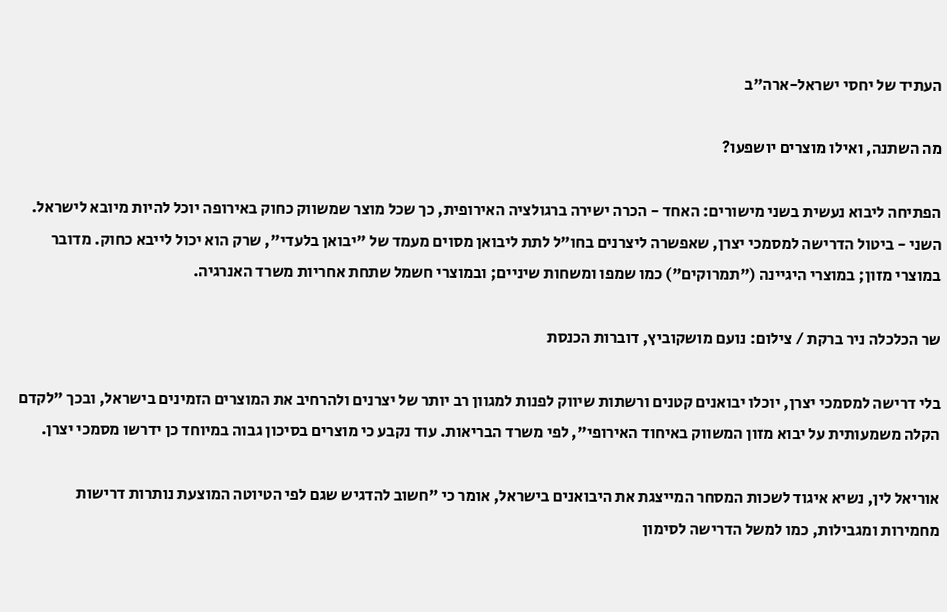העתיד של יחסי ישראל-ארה"ב

מה השתנה, ואילו מוצרים יושפעו?

הפתיחה ליבוא נעשית בשני מישורים: האחד - הכרה ישירה ברגולציה האירופית, כך שכל מוצר שמשווק כחוק באירופה יוכל להיות מיובא לישראל. השני - ביטול הדרישה למסמכי יצרן, שאפשרה ליצרנים בחו"ל לתת ליבואן מסוים מעמד של "יבואן בלעדי", שרק הוא יכול לייבא כחוק. מדובר במוצרי מזון; במוצרי היגיינה ("תמרוקים") כמו שמפו ומשחות שיניים; ובמוצרי חשמל שתחת אחריות משרד האנרגיה.

שר הכלכלה ניר ברקת / צילום: נועם מושקוביץ, דוברות הכנסת

בלי דרישה למסמכי יצרן, יוכלו יבואנים קטנים ורשתות שיווק לפנות למגוון רב יותר של יצרנים ולהרחיב את המוצרים הזמינים בישראל, ובכך "לקדם הקלה משמעותית על יבוא מזון המשווק באיחוד האירופי", לפי משרד הבריאות. עוד נקבע כי מוצרים בסיכון גבוה במיוחד כן ידרשו מסמכי יצרן.

אוריאל לין, נשיא איגוד לשכות המסחר המייצגת את היבואנים בישראל, אומר כי "חשוב להדגיש שגם לפי הטיוטה המוצעת נותרות דרישות מחמירות ומגבילות, כמו למשל הדרישה לסימון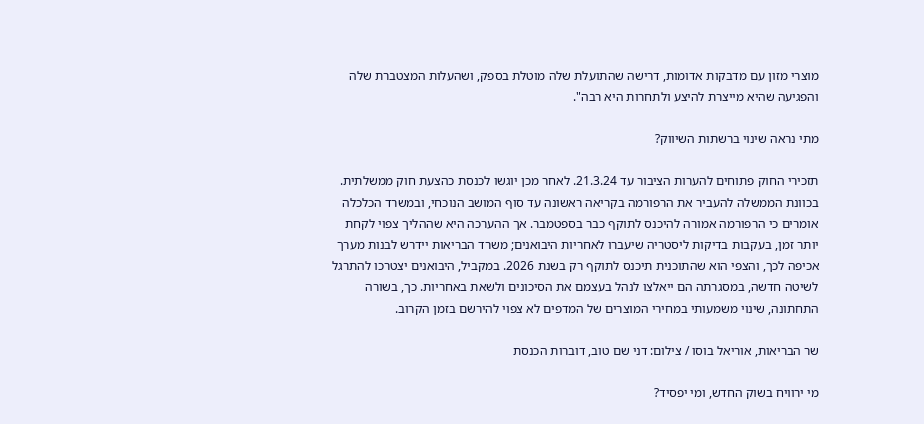מוצרי מזון עם מדבקות אדומות, דרישה שהתועלת שלה מוטלת בספק, ושהעלות המצטברת שלה והפגיעה שהיא מייצרת להיצע ולתחרות היא רבה".

מתי נראה שינוי ברשתות השיווק?

תזכירי החוק פתוחים להערות הציבור עד 21.3.24. לאחר מכן יוגשו לכנסת כהצעת חוק ממשלתית. בכוונת הממשלה להעביר את הרפורמה בקריאה ראשונה עד סוף המושב הנוכחי, ובמשרד הכלכלה אומרים כי הרפורמה אמורה להיכנס לתוקף כבר בספטמבר. אך ההערכה היא שההליך צפוי לקחת יותר זמן, בעקבות בדיקות ליסטריה שיעברו לאחריות היבואנים; משרד הבריאות יידרש לבנות מערך אכיפה לכך, והצפי הוא שהתוכנית תיכנס לתוקף רק בשנת 2026. במקביל, היבואנים יצטרכו להתרגל לשיטה חדשה, במסגרתה הם ייאלצו לנהל בעצמם את הסיכונים ולשאת באחריות. כך, בשורה התחתונה, שינוי משמעותי במחירי המוצרים של המדפים לא צפוי להירשם בזמן הקרוב.

שר הבריאות, אוריאל בוסו / צילום: דני שם טוב, דוברות הכנסת

מי ירוויח בשוק החדש, ומי יפסיד?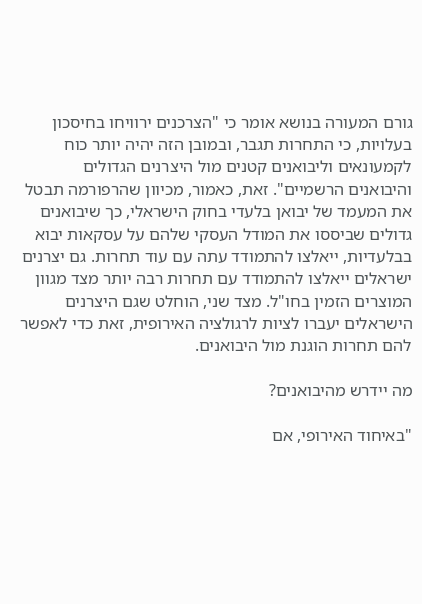גורם המעורה בנושא אומר כי "הצרכנים ירוויחו בחיסכון בעלויות, כי התחרות תגבר, ובמובן הזה יהיה יותר כוח לקמעונאים וליבואנים קטנים מול היצרנים הגדולים והיבואנים הרשמיים". זאת, כאמור, מכיוון שהרפורמה תבטל את המעמד של יבואן בלעדי בחוק הישראלי, כך שיבואנים גדולים שביססו את המודל העסקי שלהם על עסקאות יבוא בבלעדיות, ייאלצו להתמודד עתה עם עוד תחרות. גם יצרנים ישראלים ייאלצו להתמודד עם תחרות רבה יותר מצד מגוון המוצרים הזמין בחו"ל. מצד שני, הוחלט שגם היצרנים הישראלים יעברו לציות לרגולציה האירופית, זאת כדי לאפשר להם תחרות הוגנת מול היבואנים.

מה יידרש מהיבואנים?

"באיחוד האירופי, אם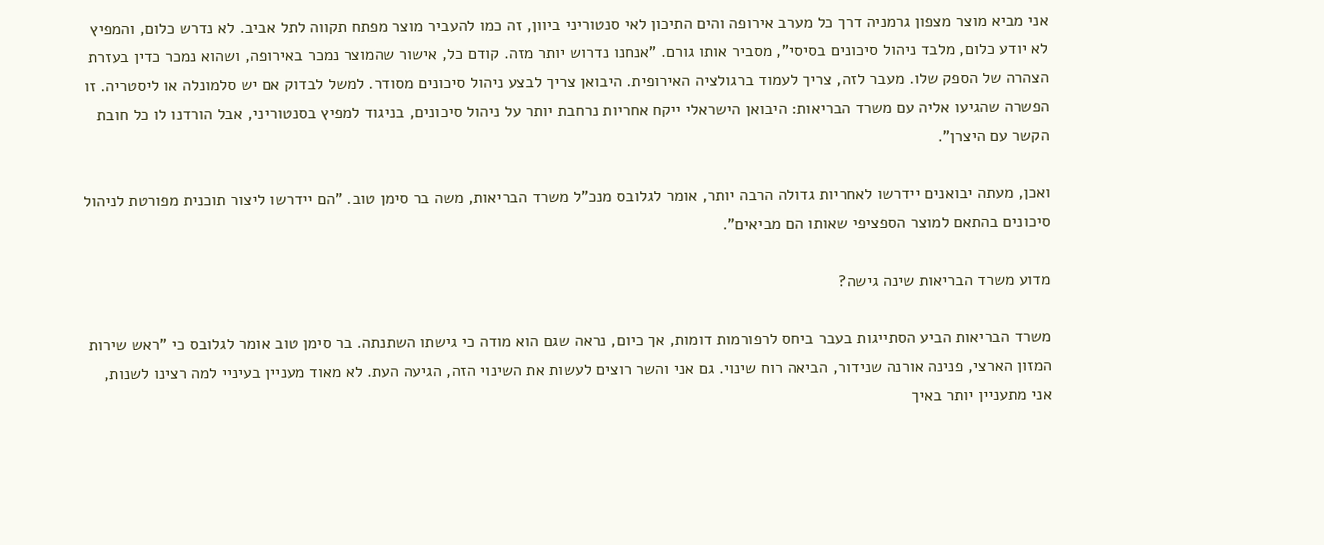אני מביא מוצר מצפון גרמניה דרך כל מערב אירופה והים התיכון לאי סנטוריני ביוון, זה כמו להעביר מוצר מפתח תקווה לתל אביב. לא נדרש כלום, והמפיץ לא יודע כלום, מלבד ניהול סיכונים בסיסי", מסביר אותו גורם. "אנחנו נדרוש יותר מזה. קודם כל, אישור שהמוצר נמכר באירופה, ושהוא נמכר כדין בעזרת הצהרה של הספק שלו. מעבר לזה, צריך לעמוד ברגולציה האירופית. היבואן צריך לבצע ניהול סיכונים מסודר. למשל לבדוק אם יש סלמונלה או ליסטריה. זו הפשרה שהגיעו אליה עם משרד הבריאות: היבואן הישראלי ייקח אחריות נרחבת יותר על ניהול סיכונים, בניגוד למפיץ בסנטוריני, אבל הורדנו לו כל חובת הקשר עם היצרן".

ואכן, מעתה יבואנים יידרשו לאחריות גדולה הרבה יותר, אומר לגלובס מנכ"ל משרד הבריאות, משה בר סימן טוב. "הם יידרשו ליצור תוכנית מפורטת לניהול סיכונים בהתאם למוצר הספציפי שאותו הם מביאים".

מדוע משרד הבריאות שינה גישה?

משרד הבריאות הביע הסתייגות בעבר ביחס לרפורמות דומות, אך כיום, נראה שגם הוא מודה כי גישתו השתנתה. בר סימן טוב אומר לגלובס כי "ראש שירות המזון הארצי, פנינה אורנה שנידור, הביאה רוח שינוי. גם אני והשר רוצים לעשות את השינוי הזה, הגיעה העת. לא מאוד מעניין בעיניי למה רצינו לשנות, אני מתעניין יותר באיך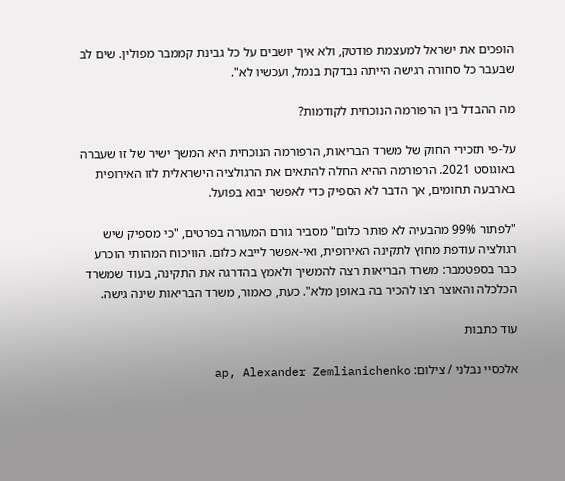הופכים את ישראל למעצמת פודטק, ולא איך יושבים על כל גבינת קממבר מפולין. שים לב שבעבר כל סחורה רגישה הייתה נבדקת בנמל, ועכשיו לא".

מה ההבדל בין הרפורמה הנוכחית לקודמות?

על-פי תזכירי החוק של משרד הבריאות, הרפורמה הנוכחית היא המשך ישיר של זו שעברה באוגוסט 2021. הרפורמה ההיא החלה להתאים את הרגולציה הישראלית לזו האירופית בארבעה תחומים, אך הדבר לא הספיק כדי לאפשר יבוא בפועל.

"לפתור 99% מהבעיה לא פותר כלום" מסביר גורם המעורה בפרטים, "כי מספיק שיש רגולציה עודפת מחוץ לתקינה האירופית, ואי-אפשר לייבא כלום. הוויכוח המהותי הוכרע כבר בספטמבר: משרד הבריאות רצה להמשיך ולאמץ בהדרגה את התקינה, בעוד שמשרד הכלכלה והאוצר רצו להכיר בה באופן מלא". כעת, כאמור, משרד הבריאות שינה גישה.

עוד כתבות

אלכסיי נבלני / צילום: ap, Alexander Zemlianichenko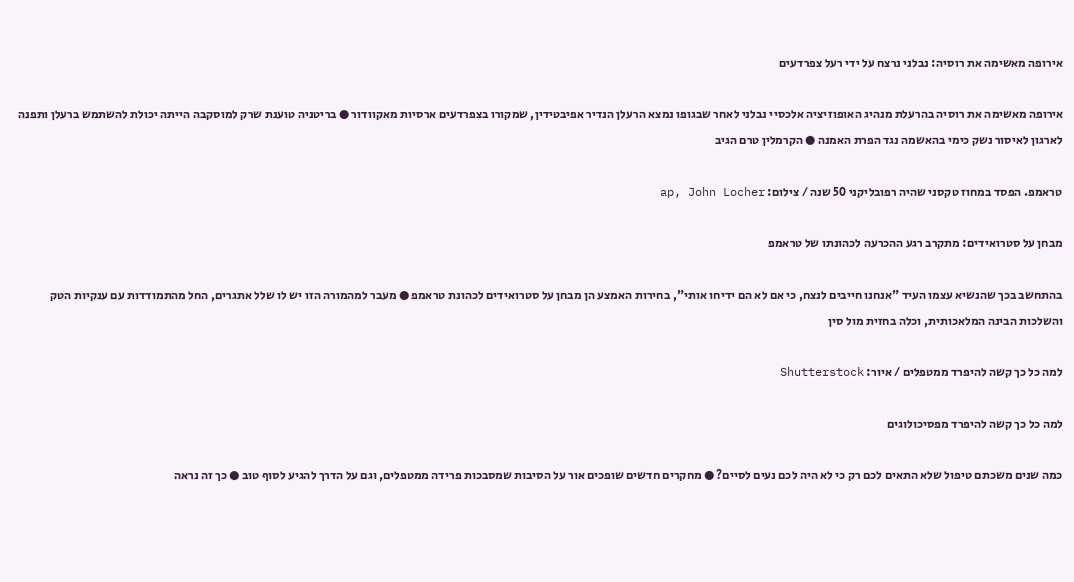אירופה מאשימה את רוסיה: נבלני נרצח על ידי רעל צפרדעים

אירופה מאשימה את רוסיה בהרעלת מנהיג האופוזיציה אלכסיי נבלני לאחר שבגופו נמצא הרעלן הנדיר אפיבטידין, שמקורו בצפרדעים ארסיות מאקוודור ● בריטניה טוענת שרק למוסקבה הייתה יכולת להשתמש ברעלן ותפנה לארגון לאיסור נשק כימי בהאשמה נגד הפרת האמנה ● הקרמלין טרם הגיב

טראמפ. הפסד במחוז טקסני שהיה רפובליקני 50 שנה / צילום: ap, John Locher

מבחן על סטרואידים: מתקרב רגע ההכרעה לכהונתו של טראמפ

בהתחשב בכך שהנשיא עצמו העיד "אנחנו חייבים לנצח, כי אם לא הם ידיחו אותי", בחירות האמצע הן מבחן על סטרואידים לכהונת טראמפ ● מעבר למהמורה הזו יש לו שלל אתגרים, החל מהתמודדות עם ענקיות הטק והשלכות הבינה המלאכותית, וכלה בחזית מול סין

למה כל כך קשה להיפרד ממטפלים / איור: Shutterstock

למה כל כך קשה להיפרד מפסיכולוגים

כמה שנים משכתם טיפול שלא התאים לכם רק כי לא היה לכם נעים לסיים? ● מחקרים חדשים שופכים אור על הסיבות שמסבכות פרידה ממטפלים, וגם על הדרך להגיע לסוף טוב ● כך זה נראה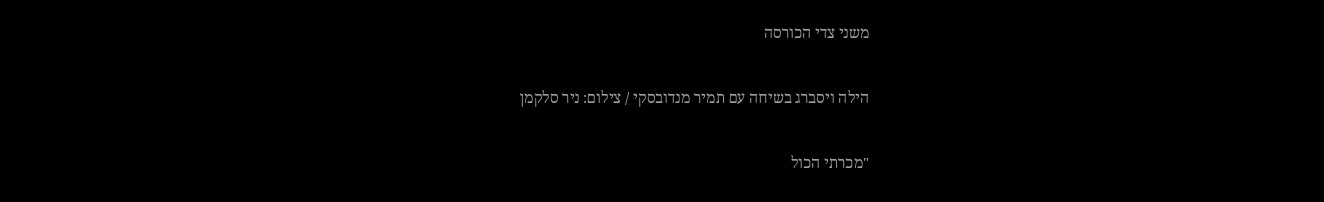משני צדי הכורסה

הילה ויסברג בשיחה עם תמיר מנדובסקי / צילום: ניר סלקמן

"מכרתי הכול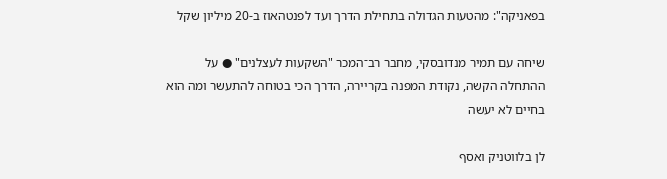בפאניקה": מהטעות הגדולה בתחילת הדרך ועד לפנטהאוז ב-20 מיליון שקל

שיחה עם תמיר מנדובסקי, מחבר רב־המכר "השקעות לעצלנים" ● על ההתחלה הקשה, נקודת המפנה בקריירה, הדרך הכי בטוחה להתעשר ומה הוא בחיים לא יעשה

לן בלווטניק ואסף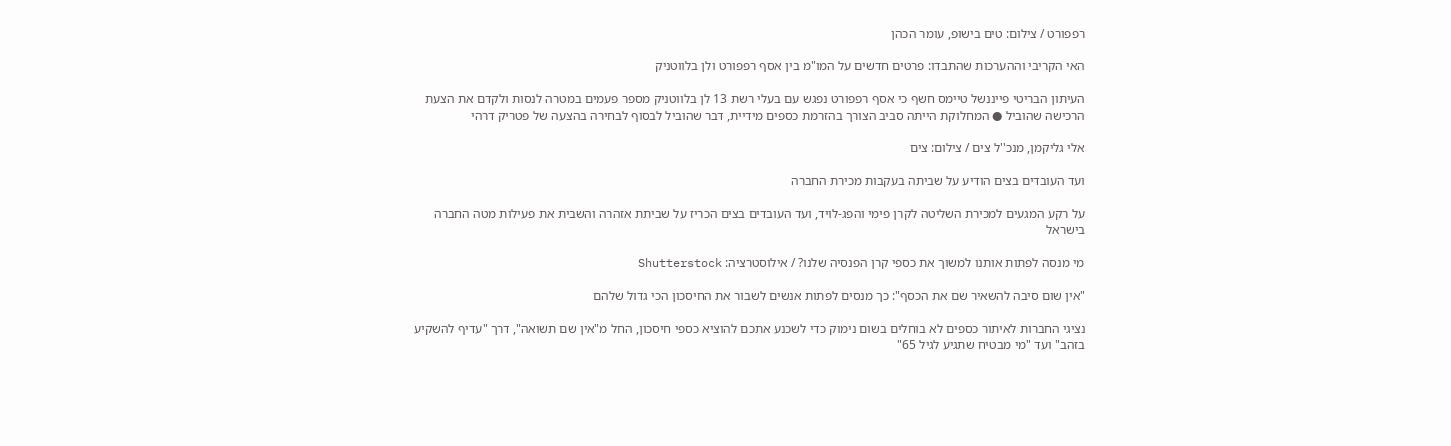רפפורט / צילום: טים בישופ, עומר הכהן

האי הקריבי וההערכות שהתבדו: פרטים חדשים על המו"מ בין אסף רפפורט ולן בלווטניק

העיתון הבריטי פייננשל טיימס חשף כי אסף רפפורט נפגש עם בעלי רשת 13 לן בלווטניק מספר פעמים במטרה לנסות ולקדם את הצעת הרכישה שהוביל ● המחלוקת הייתה סביב הצורך בהזרמת כספים מידיית, דבר שהוביל לבסוף לבחירה בהצעה של פטריק דרהי

אלי גליקמן, מנכ''ל צים / צילום: צים

ועד העובדים בצים הודיע על שביתה בעקבות מכירת החברה

על רקע המגעים למכירת השליטה לקרן פימי והפג-לויד, ועד העובדים בצים הכריז על שביתת אזהרה והשבית את פעילות מטה החברה בישראל

מי מנסה לפתות אותנו למשוך את כספי קרן הפנסיה שלנו? / אילוסטרציה: Shutterstock

"אין שום סיבה להשאיר שם את הכסף": כך מנסים לפתות אנשים לשבור את החיסכון הכי גדול שלהם

נציגי החברות לאיתור כספים לא בוחלים בשום נימוק כדי לשכנע אתכם להוציא כספי חיסכון, החל מ"אין שם תשואה", דרך "עדיף להשקיע בזהב" ועד "מי מבטיח שתגיע לגיל 65"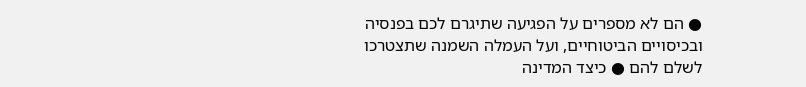● הם לא מספרים על הפגיעה שתיגרם לכם בפנסיה ובכיסויים הביטוחיים, ועל העמלה השמנה שתצטרכו לשלם להם ● כיצד המדינה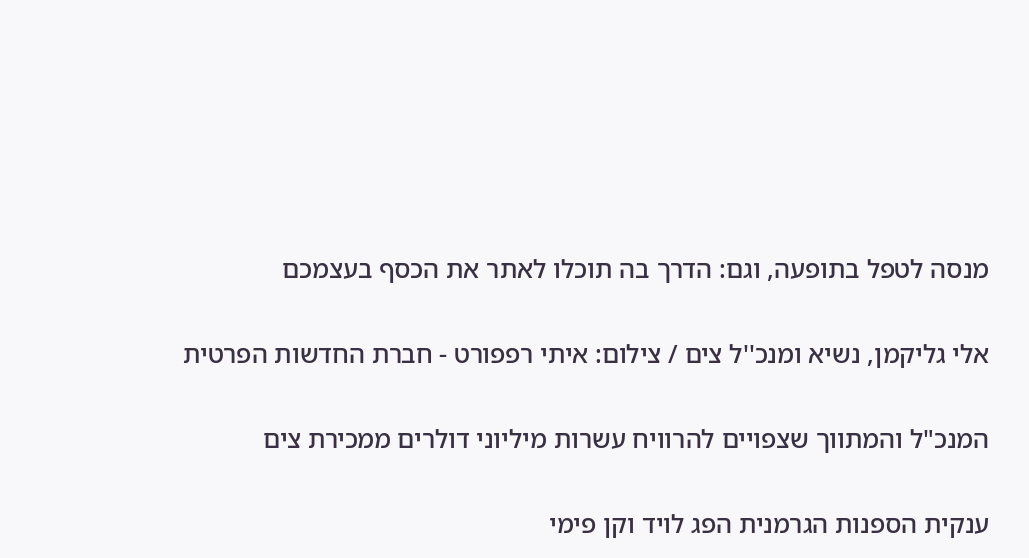מנסה לטפל בתופעה, וגם: הדרך בה תוכלו לאתר את הכסף בעצמכם

אלי גליקמן, נשיא ומנכ''ל צים / צילום: איתי רפפורט - חברת החדשות הפרטית

המנכ"ל והמתווך שצפויים להרוויח עשרות מיליוני דולרים ממכירת צים

ענקית הספנות הגרמנית הפג לויד וקן פימי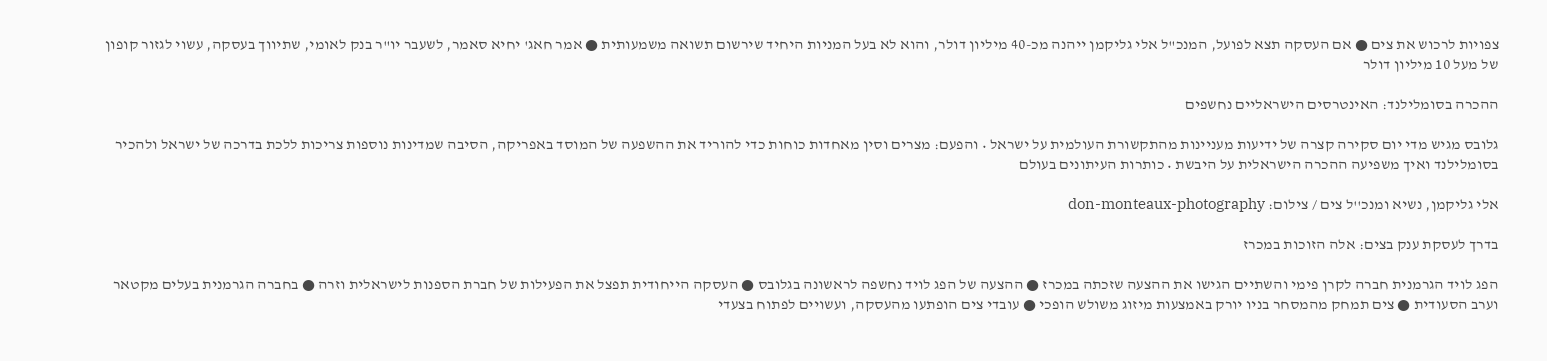צפויות לרכוש את צים ● אם העסקה תצא לפועל, המנכ"ל אלי גליקמן ייהנה מכ-40 מיליון דולר, והוא לא בעל המניות היחיד שירשום תשואה משמעותית ● אמר חאג' יחיא סאמר, לשעבר יו"ר בנק לאומי, שתיווך בעסקה, עשוי לגזור קופון של מעל 10 מיליון דולר

ההכרה בסומלילנד: האינטרסים הישראליים נחשפים

גלובס מגיש מדי יום סקירה קצרה של ידיעות מעניינות מהתקשורת העולמית על ישראל • והפעם: מצרים וסין מאחדות כוחות כדי להוריד את ההשפעה של המוסד באפריקה, הסיבה שמדינות נוספות צריכות ללכת בדרכה של ישראל ולהכיר בסומלילנד ואיך משפיעה ההכרה הישראלית על היבשת • כותרות העיתונים בעולם

אלי גליקמן, נשיא ומנכ''ל צים / צילום: don-monteaux-photography

בדרך לעסקת ענק בצים: אלה הזוכות במכרז

הפג לויד הגרמנית חברה לקרן פימי והשתיים הגישו את ההצעה שזכתה במכרז ● ההצעה של הפג לויד נחשפה לראשונה בגלובס ● העסקה הייחודית תפצל את הפעילות של חברת הספנות לישראלית וזרה ● בחברה הגרמנית בעלים מקטאר וערב הסעודית ● צים תמחק מהמסחר בניו יורק באמצעות מיזוג משולש הופכי ● עובדי צים הופתעו מהעסקה, ועשויים לפתוח בצעדי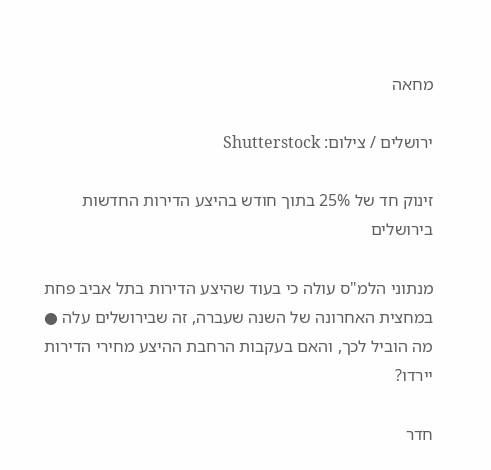מחאה

ירושלים / צילום: Shutterstock

זינוק חד של 25% בתוך חודש בהיצע הדירות החדשות בירושלים

מנתוני הלמ"ס עולה כי בעוד שהיצע הדירות בתל אביב פחת במחצית האחרונה של השנה שעברה, זה שבירושלים עלה ● מה הוביל לכך, והאם בעקבות הרחבת ההיצע מחירי הדירות יירדו?

חדר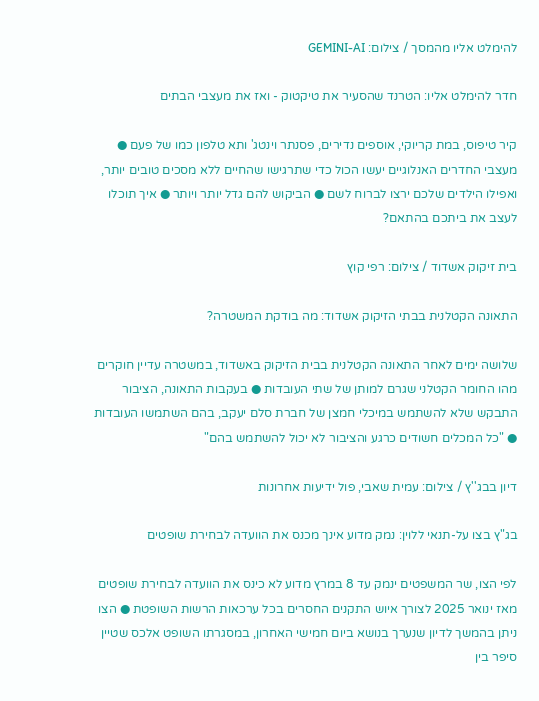להימלט אליו מהמסך / צילום: GEMINI-AI

חדר להימלט אליו: הטרנד שהסעיר את טיקטוק - ואז את מעצבי הבתים

קיר טיפוס, במת קריוקי, אוספים נדירים, פסנתר וינטג' ותא טלפון כמו של פעם ● מעצבי החדרים האנלוגיים יעשו הכול כדי שתרגישו שהחיים ללא מסכים טובים יותר, ואפילו הילדים שלכם ירצו לברוח לשם ● הביקוש להם גדל יותר ויותר ● איך תוכלו לעצב את ביתכם בהתאם?

בית זיקוק אשדוד / צילום: רפי קוץ

התאונה הקטלנית בבתי הזיקוק אשדוד: מה בודקת המשטרה?

שלושה ימים לאחר התאונה הקטלנית בבית הזיקוק באשדוד, במשטרה עדיין חוקרים מהו החומר הקטלני שגרם למותן של שתי העובדות ● בעקבות התאונה, הציבור התבקש שלא להשתמש במיכלי חמצן של חברת סלם יעקב, בהם השתמשו העובדות ● "כל המכלים חשודים כרגע והציבור לא יכול להשתמש בהם"

דיון בבג''ץ / צילום: עמית שאבי, פול ידיעות אחרונות

בג"ץ בצו על-תנאי ללוין: נמק מדוע אינך מכנס את הוועדה לבחירת שופטים

לפי הצו, שר המשפטים ינמק עד 8 במרץ מדוע לא כינס את הוועדה לבחירת שופטים מאז ינואר 2025 לצורך איוש התקנים החסרים בכל ערכאות הרשות השופטת ● הצו ניתן בהמשך לדיון שנערך בנושא ביום חמישי האחרון, במסגרתו השופט אלכס שטיין סיפר בין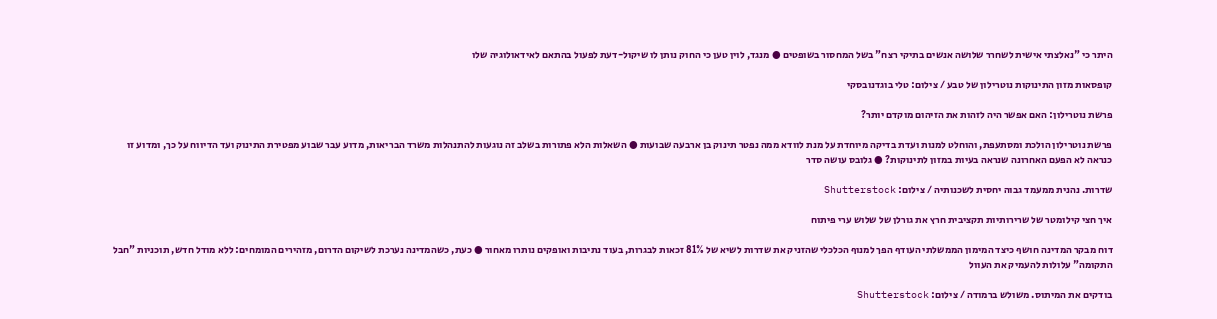היתר כי "נאלצתי אישית לשחרר שלושה אנשים בתיקי רצח" בשל המחסור בשופטים ● מנגד, לוין טען כי החוק נותן לו שיקול-דעת לפעול בהתאם לאידאולוגיה שלו

קופסאות מזון התינוקות נוטרילון של טבע / צילום: טלי בוגדנובסקי

פרשת נוטרילון: האם אפשר היה לזהות את הזיהום מוקדם יותר?

פרשת נוטרילון הולכת ומסתעפת, והוחלט למנות ועדת בדיקה מיוחדת על מנת לוודא ממה נפטר תינוק בן ארבעה שבועות ● השאלות הלא פתורות בשלב זה נוגעות להתנהלות משרד הבריאות, מדוע עבר שבוע מפטירת התינוק ועד הדיווח על כך, ומדוע זו כנראה לא הפעם האחרונה שנראה בעיות במזון לתינוקות? ● גלובס עושה סדר

שדרות. נהנית ממעמד גבוה יחסית לשכנותיה / צילום: Shutterstock

איך חצי קילומטר של שרירותיות תקציבית חרץ את גורלן של שלוש ערי פיתוח

דוח מבקר המדינה חושף כיצד המימון הממשלתי העודף הפך למנוף הכלכלי שהזניק את שדרות לשיא של 81% זכאות לבגרות, בעוד נתיבות ואופקים נותרו מאחור ● כעת, כשהמדינה נערכת לשיקום הדרום, מזהירים המומחים: ללא מודל חדש, תוכניות "חבל התקומה" עלולות להעמיק את העוול

בודקים את המיתוס. משולש ברמודה / צילום: Shutterstock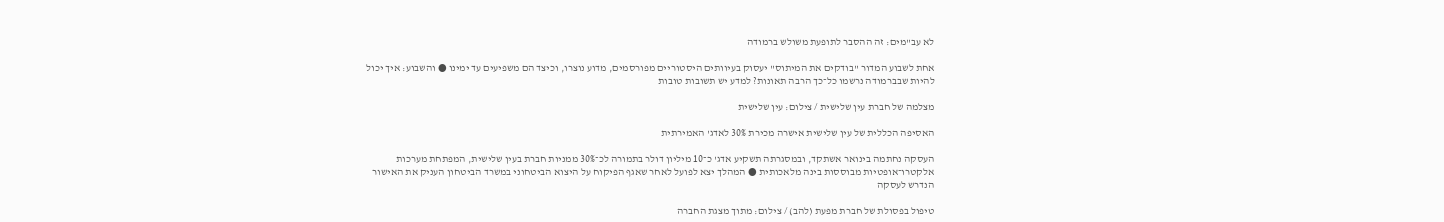לא עב"מים: זה ההסבר לתופעת משולש ברמודה

אחת לשבוע המדור "בודקים את המיתוס" יעסוק בעיוותים היסטוריים מפורסמים, מדוע נוצרו, וכיצד הם משפיעים עד ימינו ● והשבוע: איך יכול להיות שבברמודה נרשמו כל־כך הרבה תאונות? למדע יש תשובות טובות

מצלמה של חברת עין שלישית / צילום: עין שלישית

האסיפה הכללית של עין שלישית אישרה מכירת 30% לאדג' האמירתית

העסקה נחתמה בינואר אשתקד, ובמסגרתה תשקיע אדג' כ־10 מיליון דולר בתמורה לכ־30% ממניות חברת בעין שלישית, המפתחת מערכות אלקטרו־אופטיות מבוססות בינה מלאכותית ● המהלך יצא לפועל לאחר שאגף הפיקוח על היצוא הביטחוני במשרד הביטחון העניק את האישור הנדרש לעסקה

טיפול בפסולת של חברת מפעת (להב) / צילום: מתוך מצגת החברה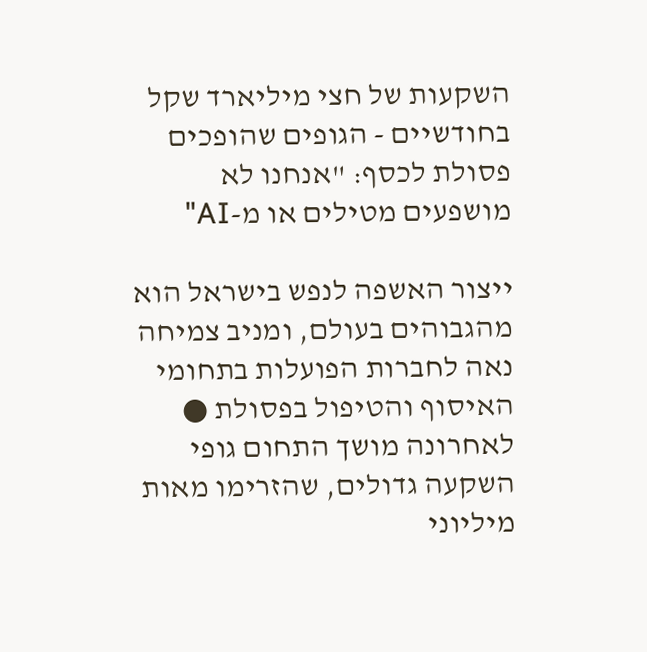השקעות של חצי מיליארד שקל בחודשיים - הגופים שהופכים פסולת לכסף: "אנחנו לא מושפעים מטילים או מ-AI"

ייצור האשפה לנפש בישראל הוא מהגבוהים בעולם, ומניב צמיחה נאה לחברות הפועלות בתחומי האיסוף והטיפול בפסולת ● לאחרונה מושך התחום גופי השקעה גדולים, שהזרימו מאות מיליוני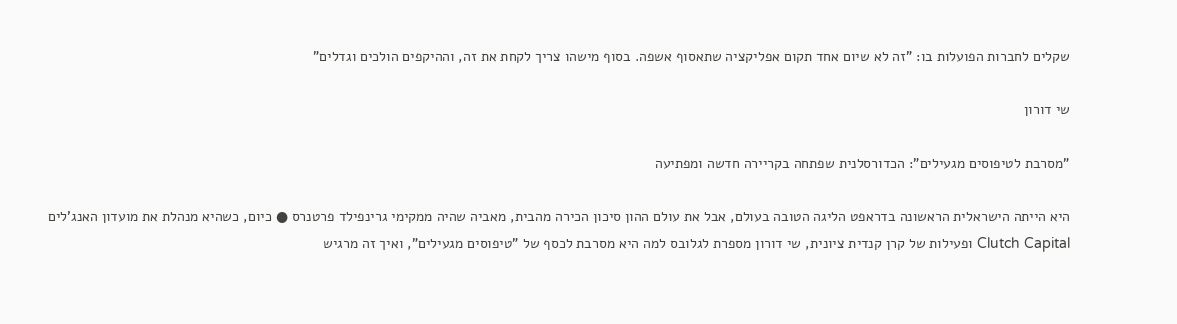שקלים לחברות הפועלות בו: "זה לא שיום אחד תקום אפליקציה שתאסוף אשפה. בסוף מישהו צריך לקחת את זה, וההיקפים הולכים וגדלים"

שי דורון

"מסרבת לטיפוסים מגעילים": הכדורסלנית שפתחה בקריירה חדשה ומפתיעה

היא הייתה הישראלית הראשונה בדראפט הליגה הטובה בעולם, אבל את עולם ההון סיכון הכירה מהבית, מאביה שהיה ממקימי גרינפילד פרטנרס ● כיום, כשהיא מנהלת את מועדון האנג'לים Clutch Capital ופעילות של קרן קנדית ציונית, שי דורון מספרת לגלובס למה היא מסרבת לכסף של "טיפוסים מגעילים", ואיך זה מרגיש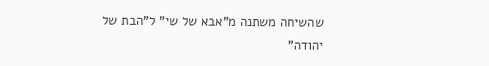שהשיחה משתנה מ"אבא של שי" ל"הבת של יהודה"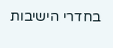בחדרי הישיבות